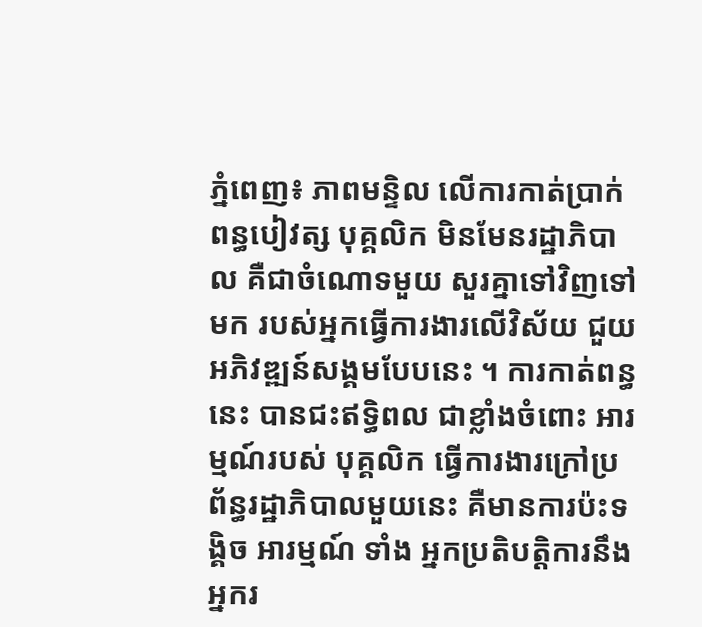ភ្នំពេញ៖ ភាពមន្ទិល លើការកាត់ប្រាក់ពន្ធបៀវត្ស បុគ្គលិក មិនមែនរដ្ឋាភិបាល គឺជាចំណោទមួយ សួរគ្នាទៅវិញទៅមក របស់អ្នកធ្វើការងារលើវិស័យ ជួយអភិវឌ្ឍន៍សង្គមបែបនេះ ។ ការកាត់ពន្ធនេះ បានជះឥទ្ធិពល ជាខ្លាំងចំពោះ អារម្មណ៍របស់ បុគ្គលិក ធ្វើការងារក្រៅប្រព័ន្ធរដ្ឋាភិបាលមួយនេះ គឺមានការប៉ះទង្គិច អារម្មណ៍ ទាំង អ្នកប្រតិបត្តិការនឹងអ្នករ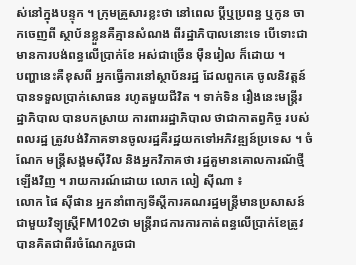ស់នៅក្នុងបន្ទុក ។ ក្រុមគ្រួសារខ្លះថា នៅពេល ប្ដីឬប្រពន្ធ ឬកូន ចាកចេញពី ស្ថាប័នខ្លួនគឺគ្មានសំណង ពីរដ្ឋាភិបាលនោះទេ បើទោះជាមានការបង់ពន្ធលើប្រាក់ខែ អស់ជាច្រើន ម៉ឺនរៀល ក៏ដោយ ។
បញ្ហានេះគឺខុសពី អ្នកធ្វើការនៅស្ថាប័នរដ្ឋ ដែលពួកគេ ចូលនិវត្តន៍បានទទួលប្រាក់សោធន រហូតមួយជីវិត ។ ទាក់ទិន រឿងនេះមន្ត្រីរដ្ឋាភិបាល បានបកស្រាយ ការពាររដ្ឋាភិបាល ថាជាកាតព្វកិច្ច របស់ពលរដ្ឋ ត្រូវបង់វិភាគទានចូលរដ្ឋគឺរដ្ឋយកទៅអភិវឌ្ឍន៍ប្រទេស ។ ចំណែក មន្ត្រីសង្គមស៊ីវិល និងអ្នកវិភាគថា រដ្ឋគួមានគោលការណ័ថ្មីឡើងវិញ ។ រាយការណ៍ដោយ លោក លៀ ស៊ីណា ៖
លោក ផៃ ស៊ីផាន អ្នកនាំពាក្យទីស្ដីការគណរដ្ឋមន្ដ្រីមានប្រសាសន៍ជាមួយវិទ្យុស្ដ្រីFM102ថា មន្ដ្រីរាជការការកាត់ពន្ធលើប្រាក់ខែត្រូវបានគិតជាពីរចំណែករួចជា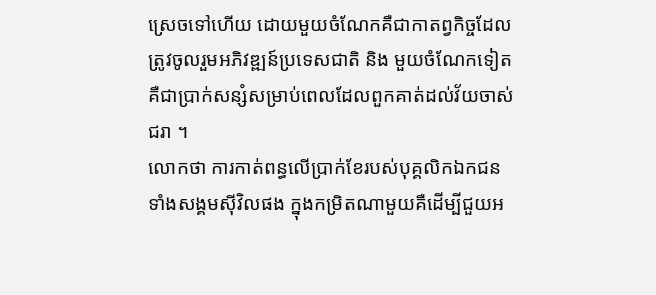ស្រេចទៅហើយ ដោយមួយចំណែកគឺជាកាតព្វកិច្ចដែលត្រូវចូលរួមអភិវឌ្ឍន៍ប្រទេសជាតិ និង មួយចំណែកទៀតគឺជាប្រាក់សន្សំសម្រាប់ពេលដែលពួកគាត់ដល់វ័យចាស់ជរា ។
លោកថា ការកាត់ពន្ធលើប្រាក់ខែរបស់បុគ្គលិកឯកជនទាំងសង្គមស៊ីវិលផង ក្នុងកម្រិតណាមួយគឺដើម្បីជួយអ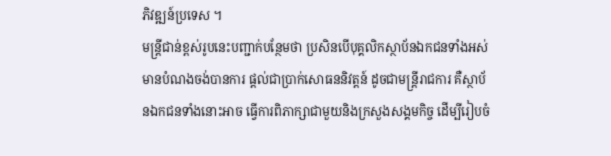ភិវឌ្ឍន៍ប្រទេស ។
មន្ដ្រីជាន់ខ្ពស់រូបនេះបញ្ជាក់បន្ថែមថា ប្រសិនបើបុគ្គលិកស្ថាប័នឯកជនទាំងអស់ មានបំណងចង់បានការ ផ្ដល់ជាប្រាក់សោធននិវត្ដន៍ ដូចជាមន្ដ្រីរាជការ គឺស្ថាប័នឯកជនទាំងនោះអាច ធ្វើការពិភាក្សាជាមួយនិងក្រសួងសង្គមកិច្ច ដើម្បីរៀបចំ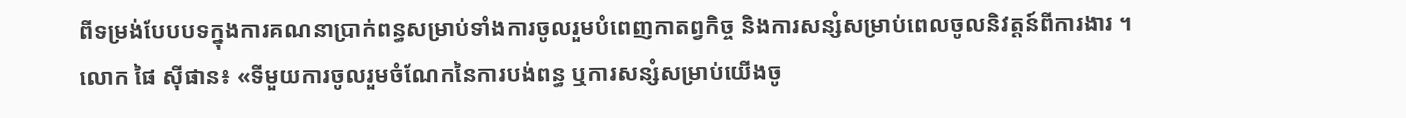ពីទម្រង់បែបបទក្នុងការគណនាប្រាក់ពន្ធសម្រាប់ទាំងការចូលរួមបំពេញកាតព្វកិច្ច និងការសន្សំសម្រាប់ពេលចូលនិវត្ដន៍ពីការងារ ។
លោក ផៃ ស៊ីផាន៖ «ទីមួយការចូលរួមចំណែកនៃការបង់ពន្ធ ឬការសន្សំសម្រាប់យើងចូ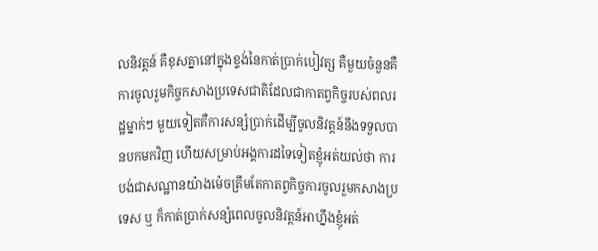លនិវត្ដន៍ គឺខុសគ្នានៅក្នុងខ្ទង់នៃកាត់ប្រាក់បៀវត្ស គឺមួយចំនួនគឺការចូលរួមកិច្ចកសាងប្រទេសជាតិដែលជាកាតព្វកិច្ចរបស់ពលរដ្ឋម្នាក់ៗ មួយទៀតគឺការសន្សំប្រាក់ដើម្បីចូលនិវត្ដន៍នឹងទទួលបានបកមកវិញ ហើយសម្រាប់អង្គការដទៃទៀតខ្ញុំអត់យល់ថា ការបង់ជាសណ្ឋានយ៉ាងម៉េចត្រឹមតែកាតព្វកិច្ចការចូលរួមកសាងប្រទេស ឬ ក៏កាត់ប្រាក់សន្សំពេលចូលនិវត្ដន៍អាហ្នឹងខ្ញុំអត់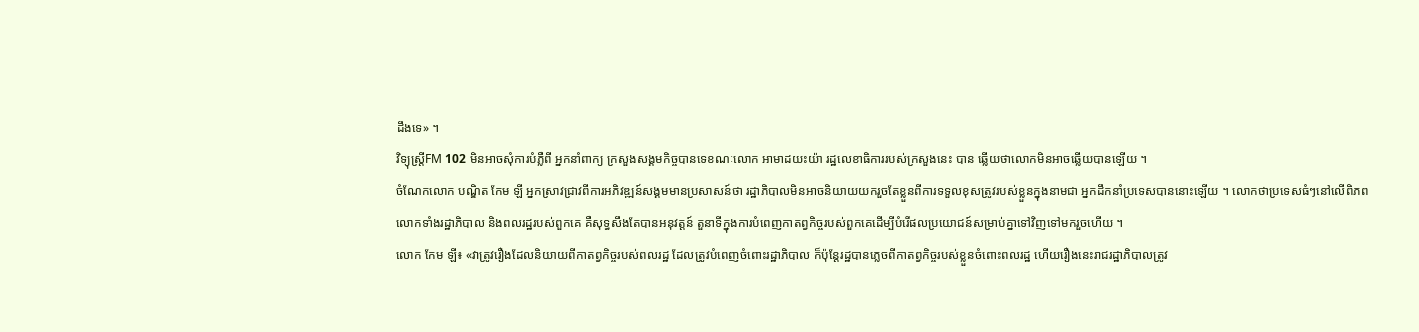ដឹងទេ» ។
វិទ្យុស្ត្រីFM 102 មិនអាចសុំការបំភ្លឺពី អ្នកនាំពាក្យ ក្រសួងសង្គមកិច្ចបានទេខណៈលោក អាមាដយះយ៉ា រដ្ឋលេខាធិការរបស់ក្រសួងនេះ បាន ឆ្លើយថាលោកមិនអាចឆ្លើយបានឡើយ ។
ចំណែកលោក បណ្ឌិត កែម ឡី អ្នកស្រាវជ្រាវពីការអភិវឌ្ឍន៍សង្គមមានប្រសាសន៍ថា រដ្ឋាភិបាលមិនអាចនិយាយយករួចតែខ្លួនពីការទទួលខុសត្រូវរបស់ខ្លួនក្នុងនាមជា អ្នកដឹកនាំប្រទេសបាននោះឡើយ ។ លោកថាប្រទេសធំៗនៅលើពិភពលោកទាំងរដ្ឋាភិបាល និងពលរដ្ឋរបស់ពួកគេ គឺសុទ្ធសឹងតែបានអនុវត្ដន៍ តួនាទីក្នុងការបំពេញកាតព្វកិច្ចរបស់ពួកគេដើម្បីបំរើផលប្រយោជន៍សម្រាប់គ្នាទៅវិញទៅមករួចហើយ ។
លោក កែម ឡី៖ «វាត្រូវរឿងដែលនិយាយពីកាតព្វកិច្ចរបស់ពលរដ្ឋ ដែលត្រូវបំពេញចំពោះរដ្ឋាភិបាល ក៏ប៉ុន្ដែរដ្ឋបានភ្លេចពីកាតព្វកិច្ចរបស់ខ្លួនចំពោះពលរដ្ឋ ហើយរឿងនេះរាជរដ្ឋាភិបាលត្រូវ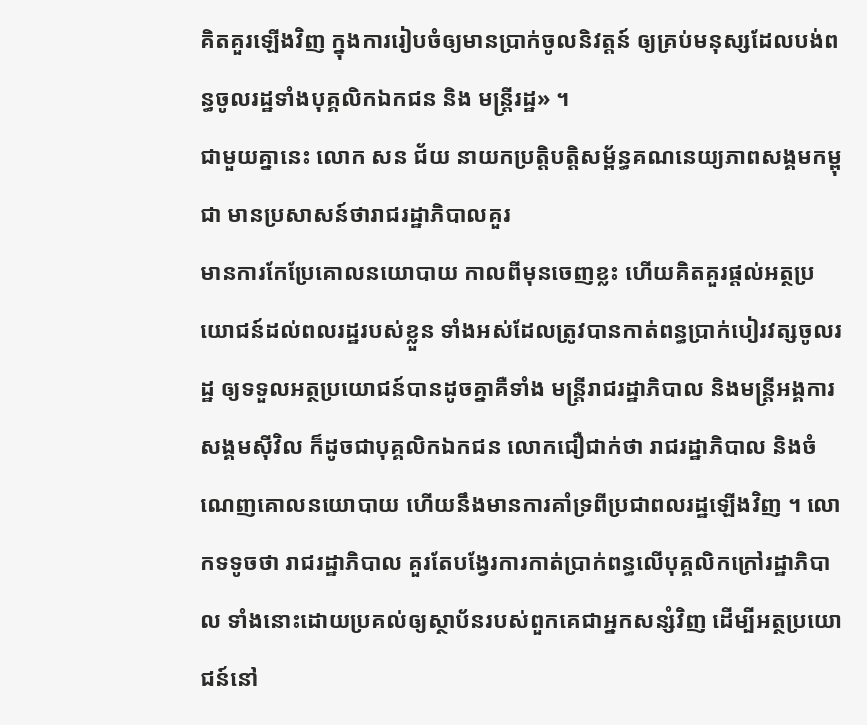គិតគួរឡើងវិញ ក្នុងការរៀបចំឲ្យមានប្រាក់ចូលនិវត្ដន៍ ឲ្យគ្រប់មនុស្សដែលបង់ពន្ធចូលរដ្ឋទាំងបុគ្គលិកឯកជន និង មន្ដ្រីរដ្ឋ» ។
ជាមួយគ្នានេះ លោក សន ជ័យ នាយកប្រត្ដិបត្ដិសម្ព័ន្ធគណនេយ្យភាពសង្គមកម្ពុជា មានប្រសាសន៍ថារាជរដ្ឋាភិបាលគួរ
មានការកែប្រែគោលនយោបាយ កាលពីមុនចេញខ្លះ ហើយគិតគួរផ្ដល់អត្ថប្រយោជន៍ដល់ពលរដ្ឋរបស់ខ្លួន ទាំងអស់ដែលត្រូវបានកាត់ពន្ធប្រាក់បៀរវត្សចូលរដ្ឋ ឲ្យទទួលអត្ថប្រយោជន៍បានដូចគ្នាគឺទាំង មន្ដ្រីរាជរដ្ឋាភិបាល និងមន្ដ្រីអង្គការសង្គមស៊ីវិល ក៏ដូចជាបុគ្គលិកឯកជន លោកជឿជាក់ថា រាជរដ្ឋាភិបាល និងចំណេញគោលនយោបាយ ហើយនឹងមានការគាំទ្រពីប្រជាពលរដ្ឋឡើងវិញ ។ លោកទទូចថា រាជរដ្ឋាភិបាល គួរតែបង្វែរការកាត់ប្រាក់ពន្ធលើបុគ្គលិកក្រៅរដ្ឋាភិបាល ទាំងនោះដោយប្រគល់ឲ្យស្ថាប័នរបស់ពួកគេជាអ្នកសន្សំវិញ ដើម្បីអត្ថប្រយោជន៍នៅ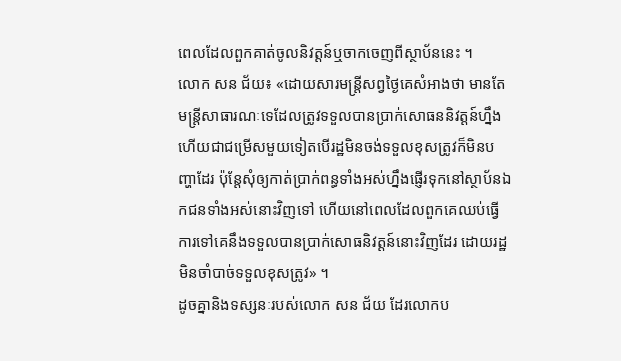ពេលដែលពួកគាត់ចូលនិវត្ដន៍ឬចាកចេញពីស្ថាប័ននេះ ។
លោក សន ជ័យ៖ «ដោយសារមន្ដ្រីសព្វថ្ងៃគេសំអាងថា មានតែមន្ដ្រីសាធារណៈទេដែលត្រូវទទួលបានប្រាក់សោធននិវត្ដន៍ហ្នឹង ហើយជាជម្រើសមួយទៀតបើរដ្ឋមិនចង់ទទួលខុសត្រូវក៏មិនបញ្ហាដែរ ប៉ុន្ដែសុំឲ្យកាត់ប្រាក់ពន្ធទាំងអស់ហ្នឹងផ្ញើរទុកនៅស្ថាប័នឯកជនទាំងអស់នោះវិញទៅ ហើយនៅពេលដែលពួកគេឈប់ធ្វើការទៅគេនឹងទទួលបានប្រាក់សោធនិវត្ដន៍នោះវិញដែរ ដោយរដ្ឋមិនចាំបាច់ទទួលខុសត្រូវ» ។
ដូចគ្នានិងទស្សនៈរបស់លោក សន ជ័យ ដែរលោកប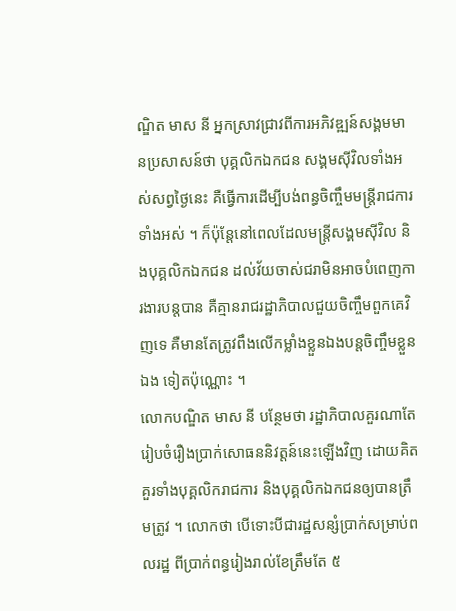ណ្ឌិត មាស នី អ្នកស្រាវជ្រាវពីការអភិវឌ្ឍន៍សង្គមមានប្រសាសន៍ថា បុគ្គលិកឯកជន សង្គមស៊ីវិលទាំងអស់សព្វថ្ងៃនេះ គឺធ្វើការដើម្បីបង់ពន្ធចិញ្ចឹមមន្ដ្រីរាជការ ទាំងអស់ ។ ក៏ប៉ុន្ដែនៅពេលដែលមន្ដ្រីសង្គមស៊ីវិល និងបុគ្គលិកឯកជន ដល់វ័យចាស់ជរាមិនអាចបំពេញការងារបន្ដបាន គឺគ្មានរាជរដ្ឋាភិបាលជួយចិញ្ចឹមពួកគេវិញទេ គឺមានតែត្រូវពឹងលើកម្លាំងខ្លួនឯងបន្ដចិញ្ចឹមខ្លួនឯង ទៀតប៉ុណ្ណោះ ។
លោកបណ្ឌិត មាស នី បន្ថែមថា រដ្ឋាភិបាលគួរណាតែរៀបចំរឿងប្រាក់សោធននិវត្ដន៍នេះឡើងវិញ ដោយគិតគួរទាំងបុគ្គលិករាជការ និងបុគ្គលិកឯកជនឲ្យបានត្រឹមត្រូវ ។ លោកថា បើទោះបីជារដ្ឋសន្សំប្រាក់សម្រាប់ពលរដ្ឋ ពីប្រាក់ពន្ធរៀងរាល់ខែត្រឹមតែ ៥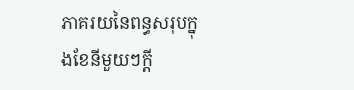ភាគរយនៃពន្ធសរុបក្នុងខែនីមួយៗក្ដី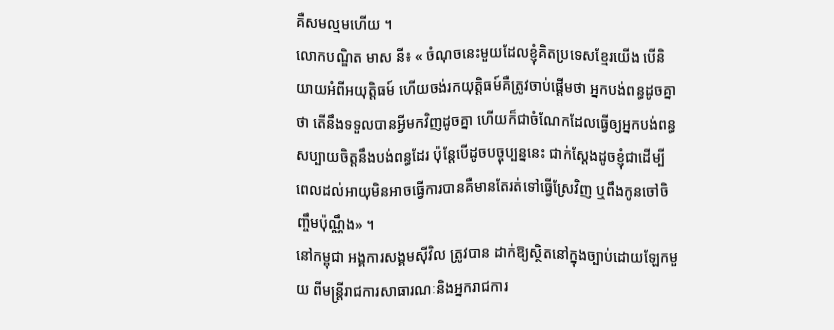គឺសមល្មមហើយ ។
លោកបណ្ឌិត មាស នី៖ « ចំណុចនេះមួយដែលខ្ញុំគិតប្រទេសខ្មែរយើង បើនិយាយអំពីអយុត្ដិធម៍ ហើយចង់រកយុត្ដិធម៍គឺត្រូវចាប់ផ្ដើមថា អ្នកបង់ពន្ធដូចគ្នាថា តើនឹងទទួលបានអ្វីមកវិញដូចគ្នា ហើយក៏ជាចំណែកដែលធ្វើឲ្យអ្នកបង់ពន្ធសប្បាយចិត្ដនឹងបង់ពន្ធដែរ ប៉ុន្ដែបើដូចបច្ចុប្បន្ននេះ ជាក់ស្ដែងដូចខ្ញុំជាដើម្បី ពេលដល់អាយុមិនអាចធ្វើការបានគឺមានតែរត់ទៅធ្វើស្រែវិញ ឬពឹងកូនចៅចិញ្ចឹមប៉ុណ្ណឹង» ។
នៅកម្ពុជា អង្គការសង្គមស៊ីវិល ត្រូវបាន ដាក់ឱ្យស្ថិតនៅក្នុងច្បាប់ដោយឡែកមួយ ពីមន្ត្រីរាជការសាធារណៈនិងអ្នករាជការ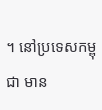។ នៅប្រទេសកម្ពុជា មាន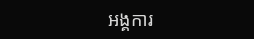អង្គការ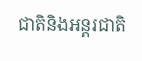ជាតិនិងអន្តរជាតិ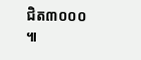ជិត៣០០០ ៕